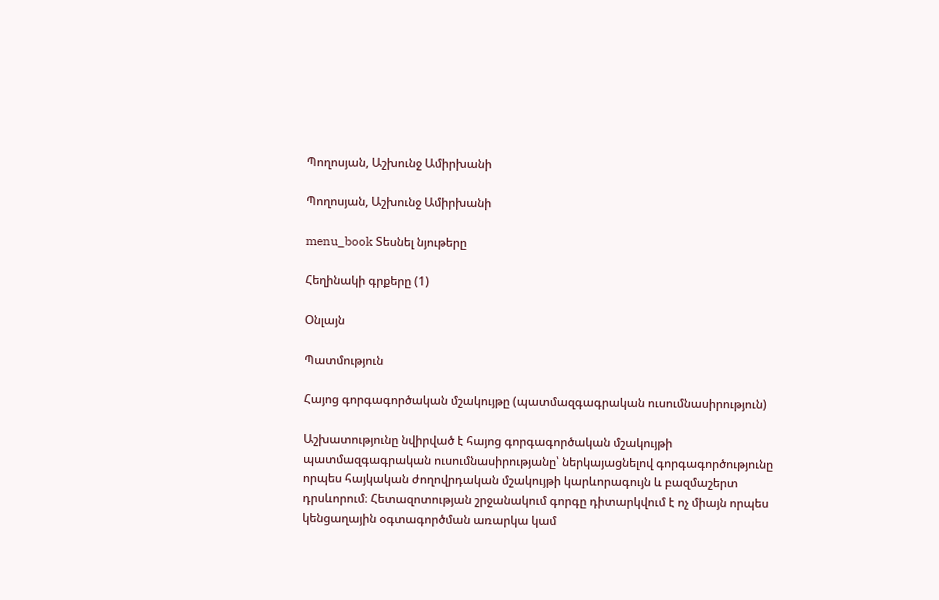Պողոսյան, Աշխունջ Ամիրխանի

Պողոսյան, Աշխունջ Ամիրխանի

menu_book Տեսնել նյութերը

Հեղինակի գրքերը (1)

Օնլայն

Պատմություն

Հայոց գորգագործական մշակույթը (պատմազգագրական ուսումնասիրություն)

Աշխատությունը նվիրված է հայոց գորգագործական մշակույթի պատմազգագրական ուսումնասիրությանը՝ ներկայացնելով գորգագործությունը որպես հայկական ժողովրդական մշակույթի կարևորագույն և բազմաշերտ դրսևորում։ Հետազոտության շրջանակում գորգը դիտարկվում է ոչ միայն որպես կենցաղային օգտագործման առարկա կամ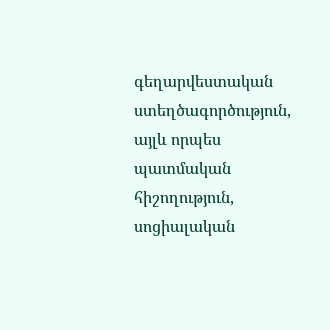գեղարվեստական ստեղծագործություն, այլև որպես պատմական հիշողություն, սոցիալական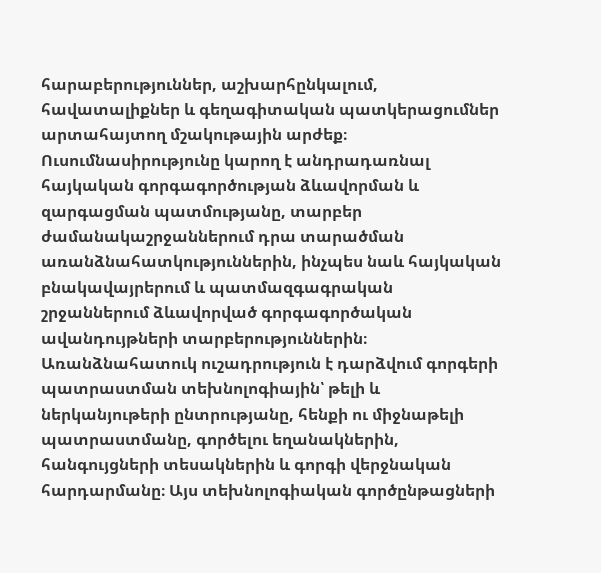հարաբերություններ, աշխարհընկալում, հավատալիքներ և գեղագիտական պատկերացումներ արտահայտող մշակութային արժեք։ Ուսումնասիրությունը կարող է անդրադառնալ հայկական գորգագործության ձևավորման և զարգացման պատմությանը, տարբեր ժամանակաշրջաններում դրա տարածման առանձնահատկություններին, ինչպես նաև հայկական բնակավայրերում և պատմազգագրական շրջաններում ձևավորված գորգագործական ավանդույթների տարբերություններին։ Առանձնահատուկ ուշադրություն է դարձվում գորգերի պատրաստման տեխնոլոգիային՝ թելի և ներկանյութերի ընտրությանը, հենքի ու միջնաթելի պատրաստմանը, գործելու եղանակներին, հանգույցների տեսակներին և գորգի վերջնական հարդարմանը։ Այս տեխնոլոգիական գործընթացների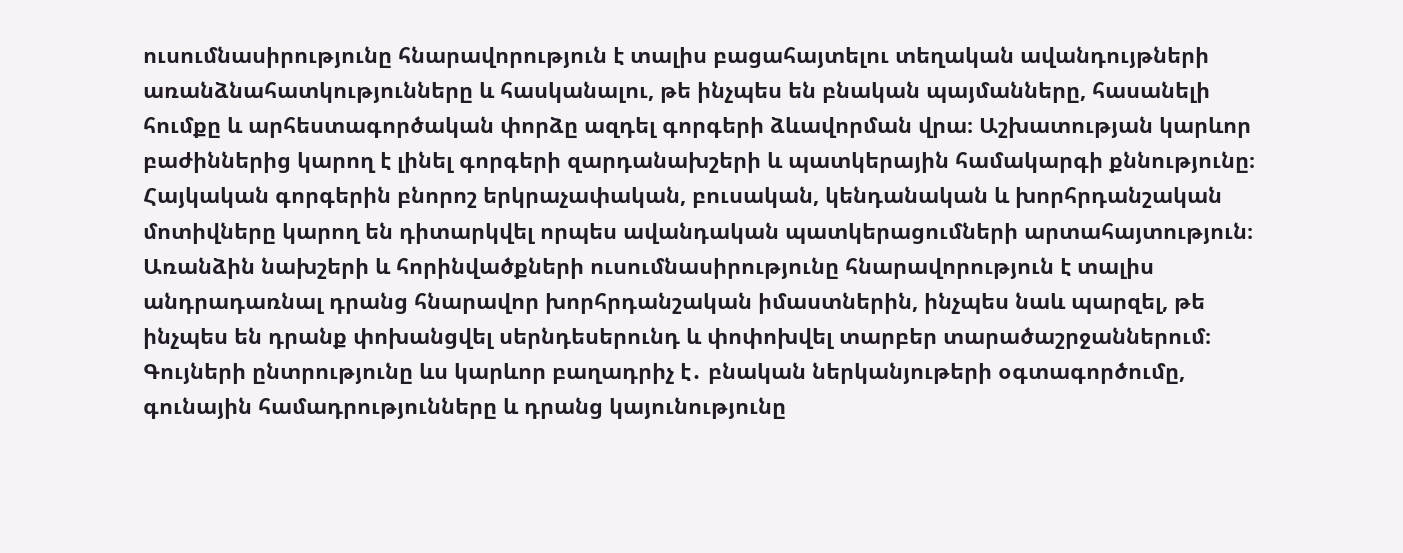ուսումնասիրությունը հնարավորություն է տալիս բացահայտելու տեղական ավանդույթների առանձնահատկությունները և հասկանալու, թե ինչպես են բնական պայմանները, հասանելի հումքը և արհեստագործական փորձը ազդել գորգերի ձևավորման վրա։ Աշխատության կարևոր բաժիններից կարող է լինել գորգերի զարդանախշերի և պատկերային համակարգի քննությունը։ Հայկական գորգերին բնորոշ երկրաչափական, բուսական, կենդանական և խորհրդանշական մոտիվները կարող են դիտարկվել որպես ավանդական պատկերացումների արտահայտություն։ Առանձին նախշերի և հորինվածքների ուսումնասիրությունը հնարավորություն է տալիս անդրադառնալ դրանց հնարավոր խորհրդանշական իմաստներին, ինչպես նաև պարզել, թե ինչպես են դրանք փոխանցվել սերնդեսերունդ և փոփոխվել տարբեր տարածաշրջաններում։ Գույների ընտրությունը ևս կարևոր բաղադրիչ է․ բնական ներկանյութերի օգտագործումը, գունային համադրությունները և դրանց կայունությունը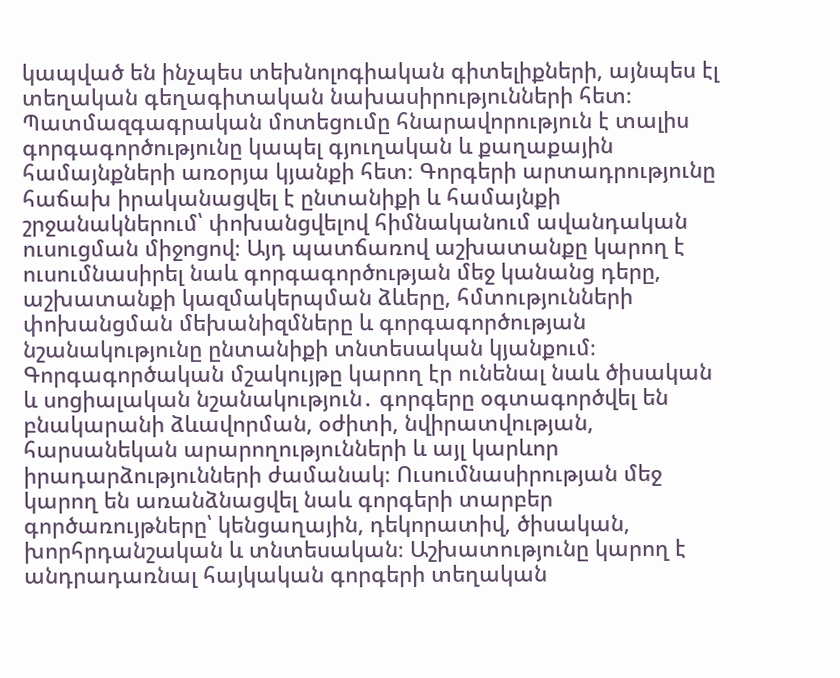կապված են ինչպես տեխնոլոգիական գիտելիքների, այնպես էլ տեղական գեղագիտական նախասիրությունների հետ։ Պատմազգագրական մոտեցումը հնարավորություն է տալիս գորգագործությունը կապել գյուղական և քաղաքային համայնքների առօրյա կյանքի հետ։ Գորգերի արտադրությունը հաճախ իրականացվել է ընտանիքի և համայնքի շրջանակներում՝ փոխանցվելով հիմնականում ավանդական ուսուցման միջոցով։ Այդ պատճառով աշխատանքը կարող է ուսումնասիրել նաև գորգագործության մեջ կանանց դերը, աշխատանքի կազմակերպման ձևերը, հմտությունների փոխանցման մեխանիզմները և գորգագործության նշանակությունը ընտանիքի տնտեսական կյանքում։ Գորգագործական մշակույթը կարող էր ունենալ նաև ծիսական և սոցիալական նշանակություն․ գորգերը օգտագործվել են բնակարանի ձևավորման, օժիտի, նվիրատվության, հարսանեկան արարողությունների և այլ կարևոր իրադարձությունների ժամանակ։ Ուսումնասիրության մեջ կարող են առանձնացվել նաև գորգերի տարբեր գործառույթները՝ կենցաղային, դեկորատիվ, ծիսական, խորհրդանշական և տնտեսական։ Աշխատությունը կարող է անդրադառնալ հայկական գորգերի տեղական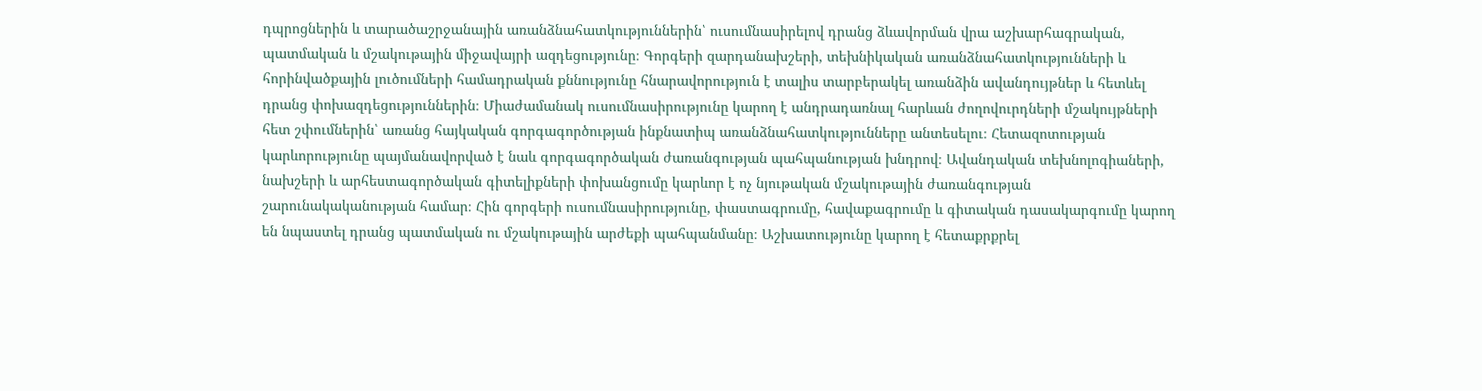դպրոցներին և տարածաշրջանային առանձնահատկություններին՝ ուսումնասիրելով դրանց ձևավորման վրա աշխարհագրական, պատմական և մշակութային միջավայրի ազդեցությունը։ Գորգերի զարդանախշերի, տեխնիկական առանձնահատկությունների և հորինվածքային լուծումների համադրական քննությունը հնարավորություն է տալիս տարբերակել առանձին ավանդույթներ և հետևել դրանց փոխազդեցություններին։ Միաժամանակ ուսումնասիրությունը կարող է անդրադառնալ հարևան ժողովուրդների մշակույթների հետ շփումներին՝ առանց հայկական գորգագործության ինքնատիպ առանձնահատկությունները անտեսելու։ Հետազոտության կարևորությունը պայմանավորված է նաև գորգագործական ժառանգության պահպանության խնդրով։ Ավանդական տեխնոլոգիաների, նախշերի և արհեստագործական գիտելիքների փոխանցումը կարևոր է ոչ նյութական մշակութային ժառանգության շարունակականության համար։ Հին գորգերի ուսումնասիրությունը, փաստագրումը, հավաքագրումը և գիտական դասակարգումը կարող են նպաստել դրանց պատմական ու մշակութային արժեքի պահպանմանը։ Աշխատությունը կարող է հետաքրքրել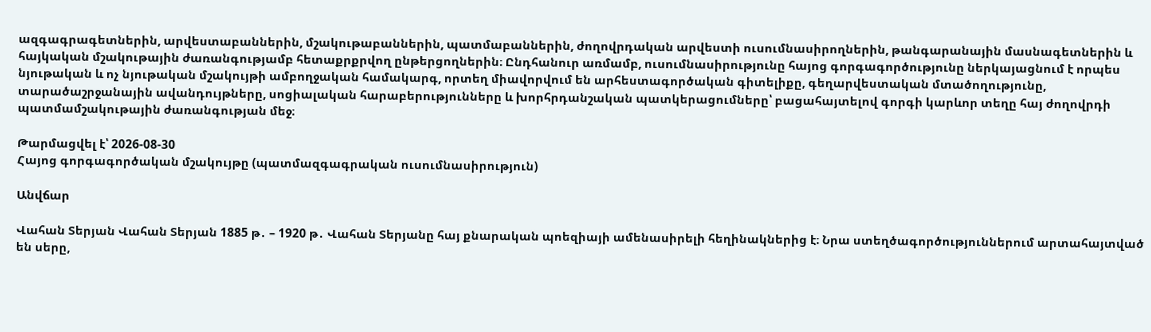ազգագրագետներին, արվեստաբաններին, մշակութաբաններին, պատմաբաններին, ժողովրդական արվեստի ուսումնասիրողներին, թանգարանային մասնագետներին և հայկական մշակութային ժառանգությամբ հետաքրքրվող ընթերցողներին։ Ընդհանուր առմամբ, ուսումնասիրությունը հայոց գորգագործությունը ներկայացնում է որպես նյութական և ոչ նյութական մշակույթի ամբողջական համակարգ, որտեղ միավորվում են արհեստագործական գիտելիքը, գեղարվեստական մտածողությունը, տարածաշրջանային ավանդույթները, սոցիալական հարաբերությունները և խորհրդանշական պատկերացումները՝ բացահայտելով գորգի կարևոր տեղը հայ ժողովրդի պատմամշակութային ժառանգության մեջ։

Թարմացվել է՝ 2026-08-30
Հայոց գորգագործական մշակույթը (պատմազգագրական ուսումնասիրություն)

Անվճար

Վահան Տերյան Վահան Տերյան 1885 թ․ – 1920 թ․ Վահան Տերյանը հայ քնարական պոեզիայի ամենասիրելի հեղինակներից է։ Նրա ստեղծագործություններում արտահայտված են սերը,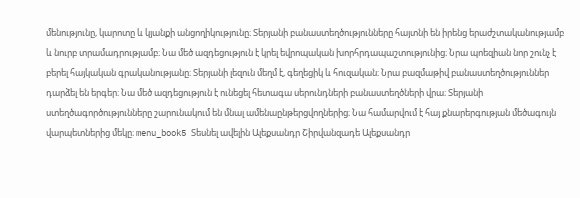մենությունը, կարոտը և կյանքի անցողիկությունը։ Տերյանի բանաստեղծությունները հայտնի են իրենց երաժշտականությամբ և նուրբ տրամադրությամբ։ Նա մեծ ազդեցություն է կրել եվրոպական խորհրդապաշտությունից։ Նրա պոեզիան նոր շունչ է բերել հայկական գրականությանը։ Տերյանի լեզուն մեղմ է, գեղեցիկ և հուզական։ Նրա բազմաթիվ բանաստեղծություններ դարձել են երգեր։ Նա մեծ ազդեցություն է ունեցել հետագա սերունդների բանաստեղծների վրա։ Տերյանի ստեղծագործությունները շարունակում են մնալ ամենաընթերցվողներից։ Նա համարվում է հայ քնարերգության մեծագույն վարպետներից մեկը։ menu_book5 Տեսնել ավելին Ալեքսանդր Շիրվանզադե Ալեքսանդր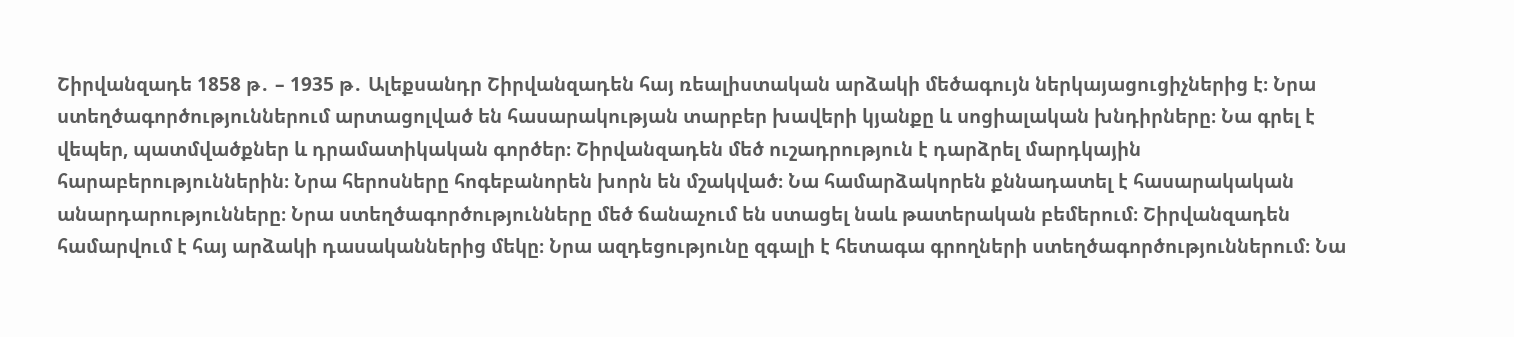Շիրվանզադե 1858 թ․ – 1935 թ․ Ալեքսանդր Շիրվանզադեն հայ ռեալիստական արձակի մեծագույն ներկայացուցիչներից է։ Նրա ստեղծագործություններում արտացոլված են հասարակության տարբեր խավերի կյանքը և սոցիալական խնդիրները։ Նա գրել է վեպեր, պատմվածքներ և դրամատիկական գործեր։ Շիրվանզադեն մեծ ուշադրություն է դարձրել մարդկային հարաբերություններին։ Նրա հերոսները հոգեբանորեն խորն են մշակված։ Նա համարձակորեն քննադատել է հասարակական անարդարությունները։ Նրա ստեղծագործությունները մեծ ճանաչում են ստացել նաև թատերական բեմերում։ Շիրվանզադեն համարվում է հայ արձակի դասականներից մեկը։ Նրա ազդեցությունը զգալի է հետագա գրողների ստեղծագործություններում։ Նա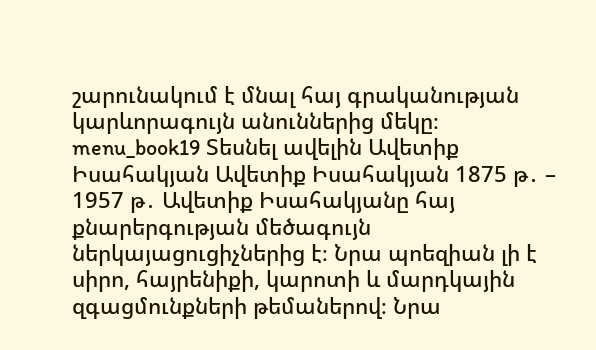շարունակում է մնալ հայ գրականության կարևորագույն անուններից մեկը։ menu_book19 Տեսնել ավելին Ավետիք Իսահակյան Ավետիք Իսահակյան 1875 թ․ – 1957 թ․ Ավետիք Իսահակյանը հայ քնարերգության մեծագույն ներկայացուցիչներից է։ Նրա պոեզիան լի է սիրո, հայրենիքի, կարոտի և մարդկային զգացմունքների թեմաներով։ Նրա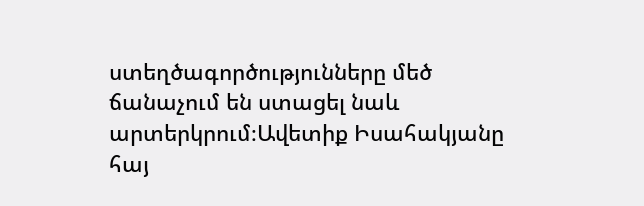ստեղծագործությունները մեծ ճանաչում են ստացել նաև արտերկրում։Ավետիք Իսահակյանը հայ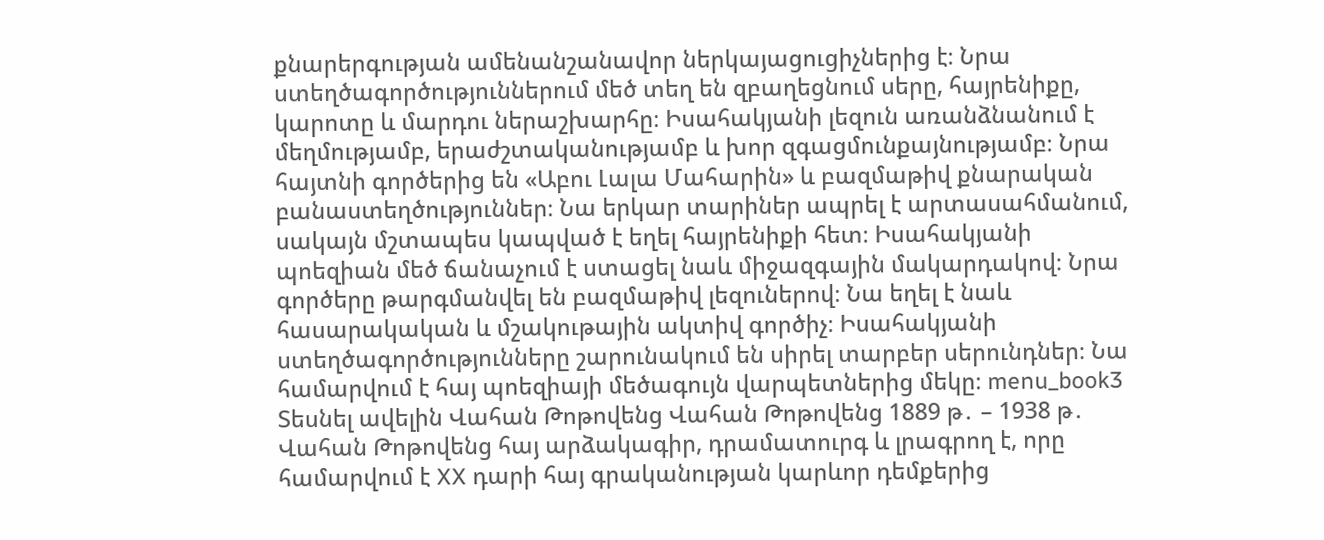քնարերգության ամենանշանավոր ներկայացուցիչներից է։ Նրա ստեղծագործություններում մեծ տեղ են զբաղեցնում սերը, հայրենիքը, կարոտը և մարդու ներաշխարհը։ Իսահակյանի լեզուն առանձնանում է մեղմությամբ, երաժշտականությամբ և խոր զգացմունքայնությամբ։ Նրա հայտնի գործերից են «Աբու Լալա Մահարին» և բազմաթիվ քնարական բանաստեղծություններ։ Նա երկար տարիներ ապրել է արտասահմանում, սակայն մշտապես կապված է եղել հայրենիքի հետ։ Իսահակյանի պոեզիան մեծ ճանաչում է ստացել նաև միջազգային մակարդակով։ Նրա գործերը թարգմանվել են բազմաթիվ լեզուներով։ Նա եղել է նաև հասարակական և մշակութային ակտիվ գործիչ։ Իսահակյանի ստեղծագործությունները շարունակում են սիրել տարբեր սերունդներ։ Նա համարվում է հայ պոեզիայի մեծագույն վարպետներից մեկը։ menu_book3 Տեսնել ավելին Վահան Թոթովենց Վահան Թոթովենց 1889 թ․ – 1938 թ․ Վահան Թոթովենց հայ արձակագիր, դրամատուրգ և լրագրող է, որը համարվում է XX դարի հայ գրականության կարևոր դեմքերից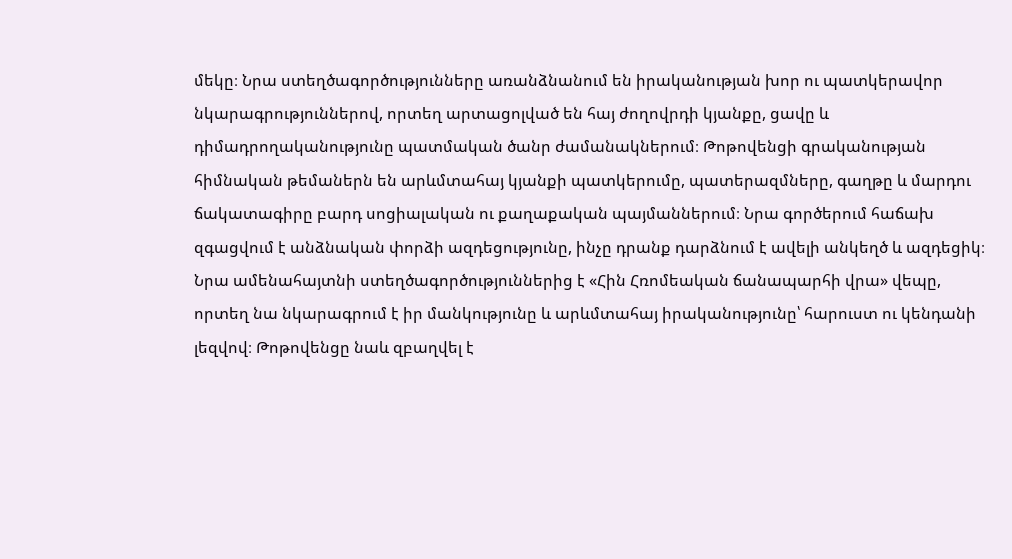մեկը։ Նրա ստեղծագործությունները առանձնանում են իրականության խոր ու պատկերավոր նկարագրություններով, որտեղ արտացոլված են հայ ժողովրդի կյանքը, ցավը և դիմադրողականությունը պատմական ծանր ժամանակներում։ Թոթովենցի գրականության հիմնական թեմաներն են արևմտահայ կյանքի պատկերումը, պատերազմները, գաղթը և մարդու ճակատագիրը բարդ սոցիալական ու քաղաքական պայմաններում։ Նրա գործերում հաճախ զգացվում է անձնական փորձի ազդեցությունը, ինչը դրանք դարձնում է ավելի անկեղծ և ազդեցիկ։ Նրա ամենահայտնի ստեղծագործություններից է «Հին Հռոմեական ճանապարհի վրա» վեպը, որտեղ նա նկարագրում է իր մանկությունը և արևմտահայ իրականությունը՝ հարուստ ու կենդանի լեզվով։ Թոթովենցը նաև զբաղվել է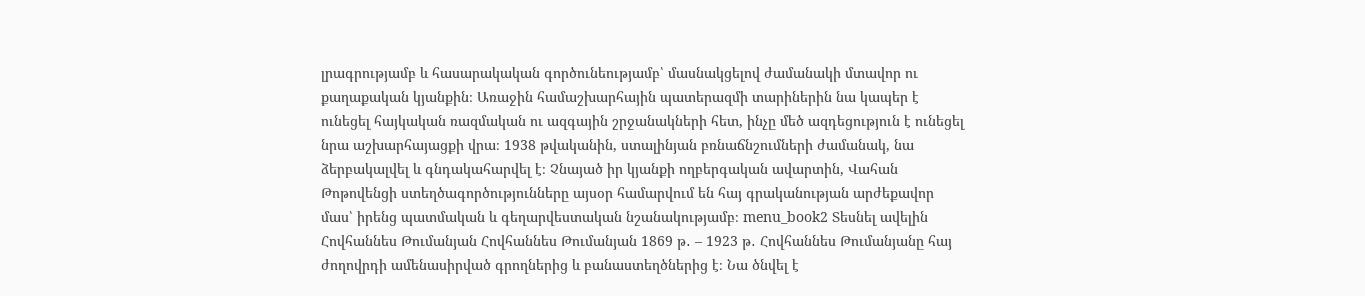լրագրությամբ և հասարակական գործունեությամբ՝ մասնակցելով ժամանակի մտավոր ու քաղաքական կյանքին։ Առաջին համաշխարհային պատերազմի տարիներին նա կապեր է ունեցել հայկական ռազմական ու ազգային շրջանակների հետ, ինչը մեծ ազդեցություն է ունեցել նրա աշխարհայացքի վրա։ 1938 թվականին, ստալինյան բռնաճնշումների ժամանակ, նա ձերբակալվել և գնդակահարվել է։ Չնայած իր կյանքի ողբերգական ավարտին, Վահան Թոթովենցի ստեղծագործությունները այսօր համարվում են հայ գրականության արժեքավոր մաս՝ իրենց պատմական և գեղարվեստական նշանակությամբ։ menu_book2 Տեսնել ավելին Հովհաննես Թումանյան Հովհաննես Թումանյան 1869 թ․ – 1923 թ․ Հովհաննես Թումանյանը հայ ժողովրդի ամենասիրված գրողներից և բանաստեղծներից է։ Նա ծնվել է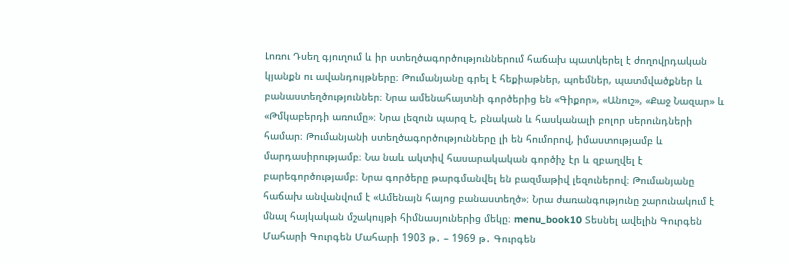Լոռու Դսեղ գյուղում և իր ստեղծագործություններում հաճախ պատկերել է ժողովրդական կյանքն ու ավանդույթները։ Թումանյանը գրել է հեքիաթներ, պոեմներ, պատմվածքներ և բանաստեղծություններ։ Նրա ամենահայտնի գործերից են «Գիքոր», «Անուշ», «Քաջ Նազար» և «Թմկաբերդի առումը»։ Նրա լեզուն պարզ է, բնական և հասկանալի բոլոր սերունդների համար։ Թումանյանի ստեղծագործությունները լի են հումորով, իմաստությամբ և մարդասիրությամբ։ Նա նաև ակտիվ հասարակական գործիչ էր և զբաղվել է բարեգործությամբ։ Նրա գործերը թարգմանվել են բազմաթիվ լեզուներով։ Թումանյանը հաճախ անվանվում է «Ամենայն հայոց բանաստեղծ»։ Նրա ժառանգությունը շարունակում է մնալ հայկական մշակույթի հիմնասյուներից մեկը։ menu_book10 Տեսնել ավելին Գուրգեն Մահարի Գուրգեն Մահարի 1903 թ․ – 1969 թ․ Գուրգեն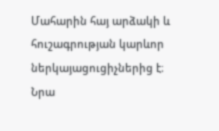Մահարին հայ արձակի և հուշագրության կարևոր ներկայացուցիչներից է։ Նրա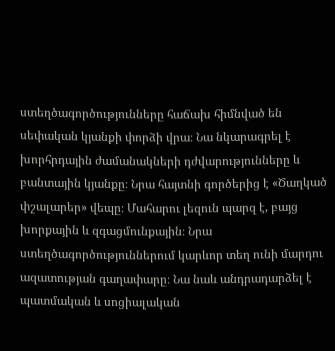ստեղծագործությունները հաճախ հիմնված են սեփական կյանքի փորձի վրա։ Նա նկարագրել է խորհրդային ժամանակների դժվարությունները և բանտային կյանքը։ Նրա հայտնի գործերից է «Ծաղկած փշալարեր» վեպը։ Մահարու լեզուն պարզ է, բայց խորքային և զգացմունքային։ Նրա ստեղծագործություններում կարևոր տեղ ունի մարդու ազատության գաղափարը։ Նա նաև անդրադարձել է պատմական և սոցիալական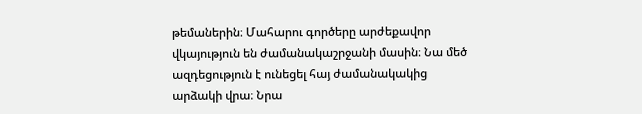թեմաներին։ Մահարու գործերը արժեքավոր վկայություն են ժամանակաշրջանի մասին։ Նա մեծ ազդեցություն է ունեցել հայ ժամանակակից արձակի վրա։ Նրա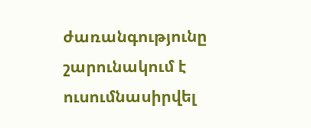ժառանգությունը շարունակում է ուսումնասիրվել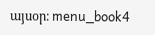այսօր։ menu_book4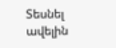Տեսնել ավելին